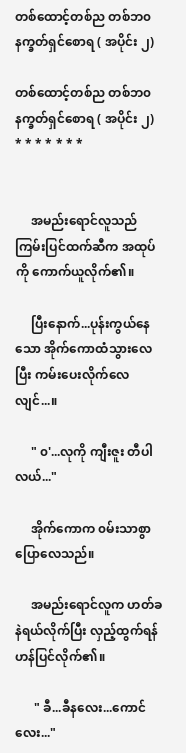တစ်ထောင့်တစ်ည တစ်ဘ၀ နက္ခတ်ရှင်စောရ ( အပိုင်း ၂)

တစ်ထောင့်တစ်ည တစ်ဘ၀
နက္ခတ်ရှင်စောရ ( အပိုင်း ၂)
* * * * * * *


     အမည်းရောင်လူသည် ကြမ်းပြင်ထက်ဆီက အထုပ်ကို ကောက်ယူလိုက်၏။

     ပြီးနောက်...ပုန်းကွယ်နေသော အိုက်ကောထံသွားလေပြီး ကမ်းပေးလိုက်လေလျင်...။

     " ၀'...လုကို ကျီးဇူး တီပါလယ်..."

     အိုက်ကောက ၀မ်းသာစွာ ပြောလေသည်။

     အမည်းရောင်လူက ဟတ်ခနဲရယ်လိုက်ပြီး လှည့်ထွက်ရန် ဟန်ပြင်လိုက်၏။

      " ခီ...ခီနလေး...ကောင်လေး..."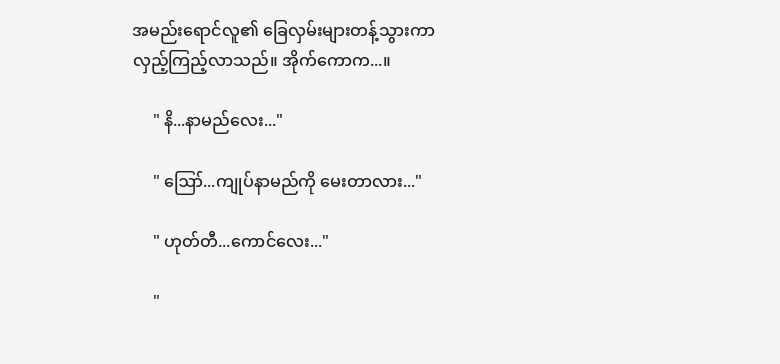အမည်းရောင်လူ၏ ခြေလှမ်းများတန့်သွားကာ လှည့်ကြည့်လာသည်။ အိုက်ကောက...။

     " နိ...နာမည်လေး..."

     " ဪ...ကျုပ်နာမည်ကို မေးတာလား..."

     " ဟုတ်တီ...ကောင်လေး..."

     "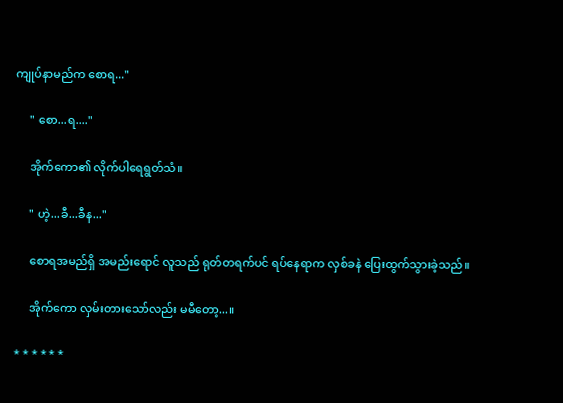ကျုပ်နာမည်က စောရ..."

     " စော...ရ...."

     အိုက်ကော၏ လိုက်ပါရေရွတ်သံ။

     " ဟဲ့...ခီ...ခီန..."

     စောရအမည်ရှိ အမည်းရောင် လူသည် ရုတ်တရက်ပင် ရပ်နေရာက လှစ်ခနဲ ပြေးထွက်သွားခဲ့သည်။

     အိုက်ကော လှမ်းတားသော်လည်း မမီတော့...။

* * * * * *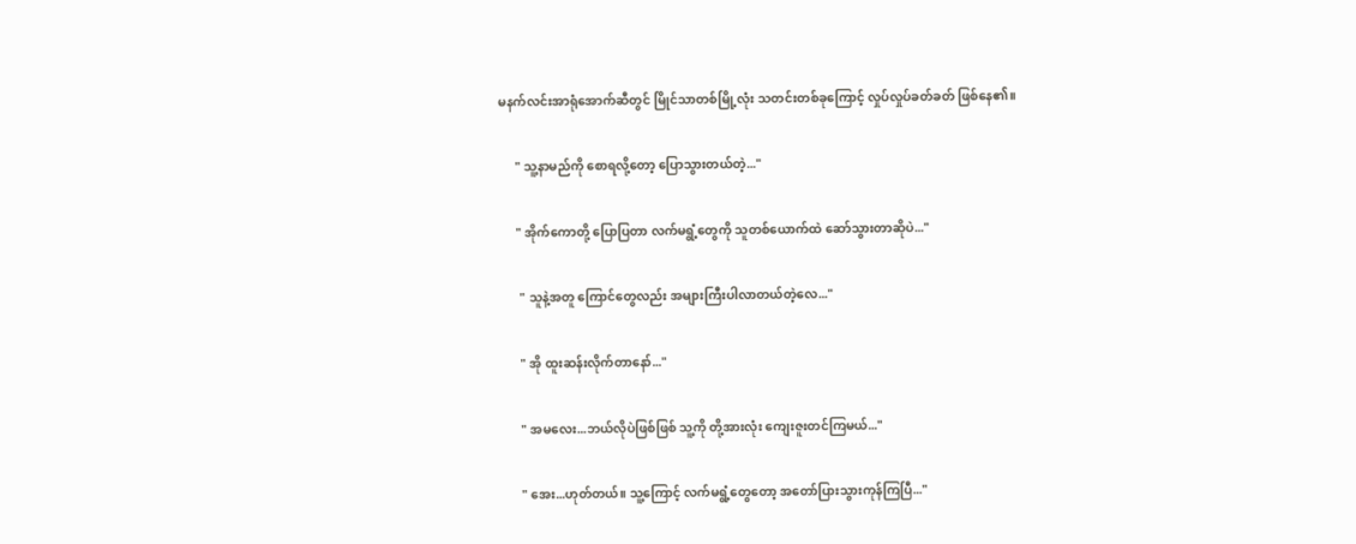မနက်လင်းအာရုံအောက်ဆီတွင် မြိုင်သာတစ်မြို့လုံး သတင်းတစ်ခုကြောင့် လှုပ်လှုပ်ခတ်ခတ် ဖြစ်နေ၏။

     " သူ့နာမည်ကို စောရလို့တော့ ပြောသွားတယ်တဲ့..."

     " အိုက်ကောတို့ ပြောပြတာ လက်မရွံ့တွေကို သူတစ်ယောက်ထဲ ဆော်သွားတာဆိုပဲ..."

      " သူနဲ့အတူ ကြောင်တွေလည်း အများကြီးပါလာတယ်တဲ့လေ..."

      " အို ထူးဆန်းလိုက်တာနော်..."

      " အမလေး...ဘယ်လိုပဲဖြစ်ဖြစ် သူ့ကို တို့အားလုံး ကျေးဇူးတင်ကြမယ်..."

      " အေး...ဟုတ်တယ်။ သူ့ကြောင့် လက်မရွံ့တွေတော့ အတော်ပြားသွားကုန်ကြပြီ..."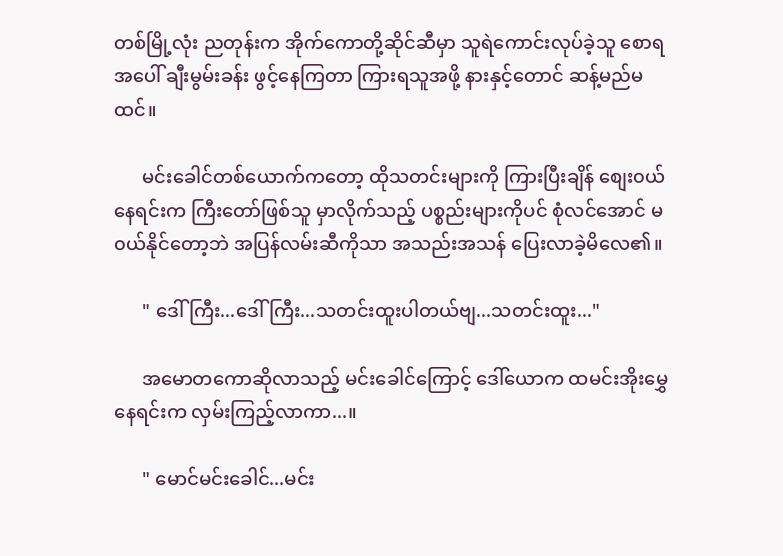တစ်မြို့လုံး ညတုန်းက အိုက်ကောတို့ဆိုင်ဆီမှာ သူရဲကောင်းလုပ်ခဲ့သူ စောရအပေါ် ချီးမွမ်းခန်း ဖွင့်နေကြတာ ကြားရသူအဖို့ နားနှင့်တောင် ဆန့်မည်မထင်။

      မင်းခေါင်တစ်ယောက်ကတော့ ထိုသတင်းများကို ကြားပြီးချိန် စျေး၀ယ်နေရင်းက ကြီးတော်ဖြစ်သူ မှာလိုက်သည့် ပစ္စည်းများကိုပင် စုံလင်အောင် မ၀ယ်နိုင်တော့ဘဲ အပြန်လမ်းဆီကိုသာ အသည်းအသန် ပြေးလာခဲ့မိလေ၏။

      " ဒေါ်ကြီး...ဒေါ်ကြီး...သတင်းထူးပါတယ်ဗျ...သတင်းထူး..."

      အမောတကောဆိုလာသည့် မင်းခေါင်ကြောင့် ဒေါ်ယောက ထမင်းအိုးမွှေနေရင်းက လှမ်းကြည့်လာကာ...။

      " မောင်မင်းခေါင်...မင်း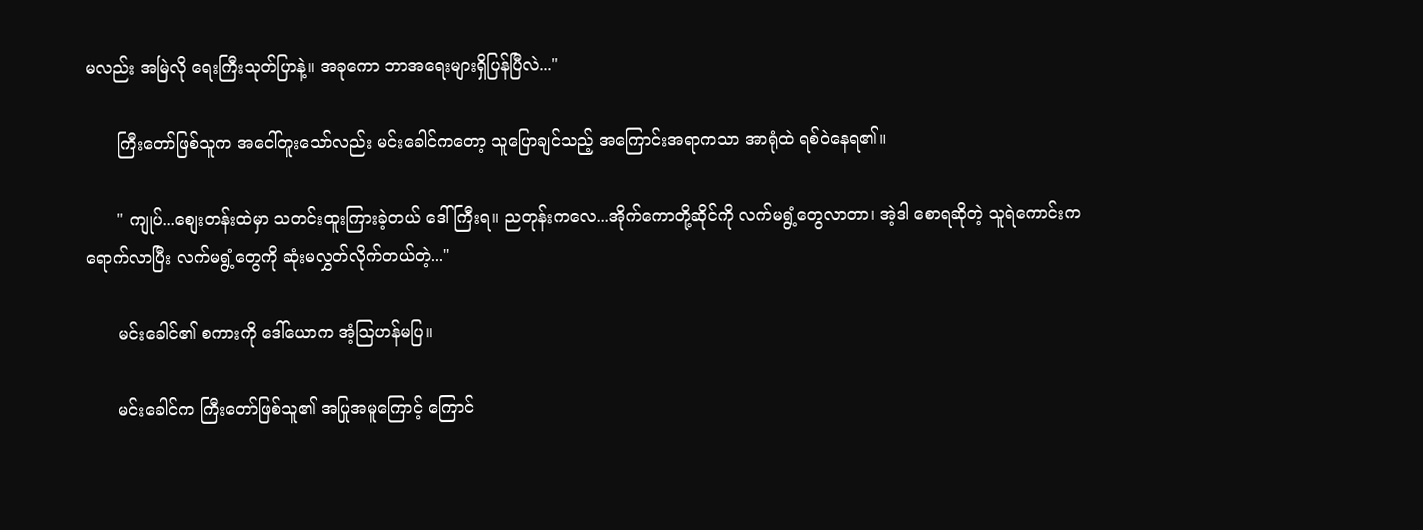မလည်း အမြဲလို ရေးကြီးသုတ်ပြာနဲ့။ အခုကော ဘာအရေးများရှိပြန်ပြီလဲ..."

      ကြီးတော်ဖြစ်သူက အငေါ်တူးသော်လည်း မင်းခေါင်ကတော့ သူပြောချင်သည့် အကြောင်းအရာကသာ အာရုံထဲ ရစ်ဝဲနေရ၏။

      " ကျုပ်...စျေးတန်းထဲမှာ သတင်းထူးကြားခဲ့တယ် ဒေါ်ကြီးရ။ ညတုန်းကလေ...အိုက်ကောတို့ဆိုင်ကို လက်မရွံ့တွေလာတာ၊ အဲ့ဒါ စောရဆိုတဲ့ သူရဲကောင်းက ရောက်လာပြီး လက်မရွံ့တွေကို ဆုံးမလွှတ်လိုက်တယ်တဲ့..."

      မင်းခေါင်၏ စကားကို ဒေါ်ယောက အံ့သြဟန်မပြ။

      မင်းခေါင်က ကြီးတော်ဖြစ်သူ၏ အပြုအမူကြောင့် ကြောင်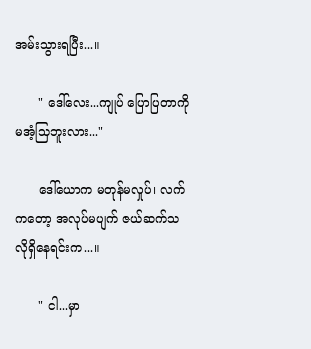အမ်းသွားရပြီး...။

      " ဒေါ်လေး...ကျုပ် ပြောပြတာကို မအံ့သြဘူးလား..."

      ဒေါ်ယောက မတုန်မလှုပ်၊ လက်ကတော့ အလုပ်မပျက် ဇယ်ဆက်သလိုရှိနေရင်းက...။

      " ငါ...မှာ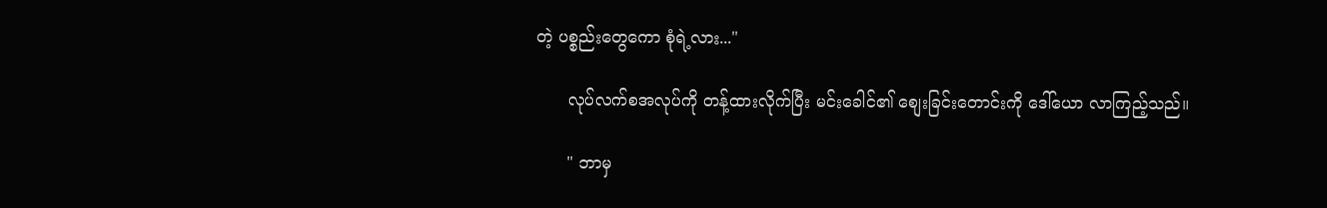တဲ့ ပစ္စည်းတွေကော စုံရဲ့လား..."

      လုပ်လက်စအလုပ်ကို တန့်ထားလိုက်ပြီး မင်းခေါင်၏ စျေးခြင်းတောင်းကို ဒေါ်ယော လာကြည့်သည်။

      " ဘာမှ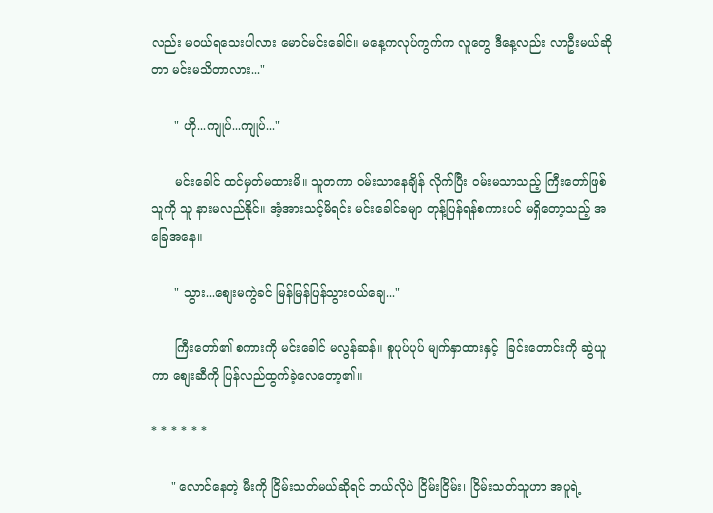လည်း မ၀ယ်ရသေးပါလား မောင်မင်းခေါင်။ မနေ့ကလုပ်ကွက်က လူတွေ ဒီနေ့လည်း လာဦးမယ်ဆိုတာ မင်းမသိတာလား..."

      " ဟို...ကျုပ်...ကျုပ်..."

      မင်းခေါင် ထင်မှတ်မထားမိ။ သူတကာ ၀မ်းသာနေချိန် လိုက်ပြီး ၀မ်းမသာသည့် ကြီးတော်ဖြစ်သူကို သူ နားမလည်နိုင်။ အံ့အားသင့်မိရင်း မင်းခေါင်ခမျာ တုန့်ပြန်ရန်စကားပင် မရှိတော့သည့် အခြေအနေ။

      " သွား...စျေးမကွဲခင် မြန်မြန်ပြန်သွား၀ယ်ချေ..."

      ကြီးတော်၏ စကားကို မင်းခေါင် မလွန်ဆန်။ စူပုပ်ပုပ် မျက်နှာထားနှင့်  ခြင်းတောင်းကို ဆွဲယူကာ စျေးဆီကို ပြန်လည်ထွက်ခဲ့လေတော့၏။

* * * * * *

     " လောင်နေတဲ့ မီးကို ငြိမ်းသတ်မယ်ဆိုရင် ဘယ်လိုပဲ ငြိမ်းငြိမ်း၊ ငြိမ်းသတ်သူဟာ အပူရဲ့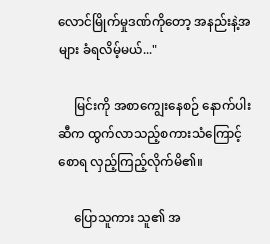လောင်မြိုက်မှုဒဏ်ကိုတော့ အနည်းနဲ့အများ ခံရလိမ့်မယ်..."

     မြင်းကို အစာကျွေးနေစဉ် နောက်ပါးဆီက ထွက်လာသည့်စကားသံကြောင့် စောရ လှည့်ကြည့်လိုက်မိ၏။

     ပြောသူကား သူ၏ အ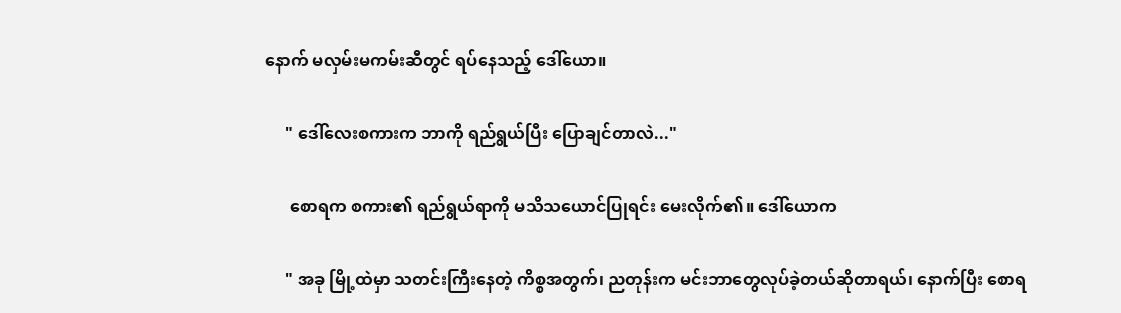နောက် မလှမ်းမကမ်းဆီတွင် ရပ်နေသည့် ဒေါ်ယော။

     " ဒေါ်လေးစကားက ဘာကို ရည်ရွယ်ပြီး ပြောချင်တာလဲ..."

      စောရက စကား၏ ရည်ရွယ်ရာကို မသိသယောင်ပြုရင်း မေးလိုက်၏။ ဒေါ်ယောက

     " အခု မြို့ထဲမှာ သတင်းကြီးနေတဲ့ ကိစ္စအတွက်၊ ညတုန်းက မင်းဘာတွေလုပ်ခဲ့တယ်ဆိုတာရယ်၊ နောက်ပြီး စောရ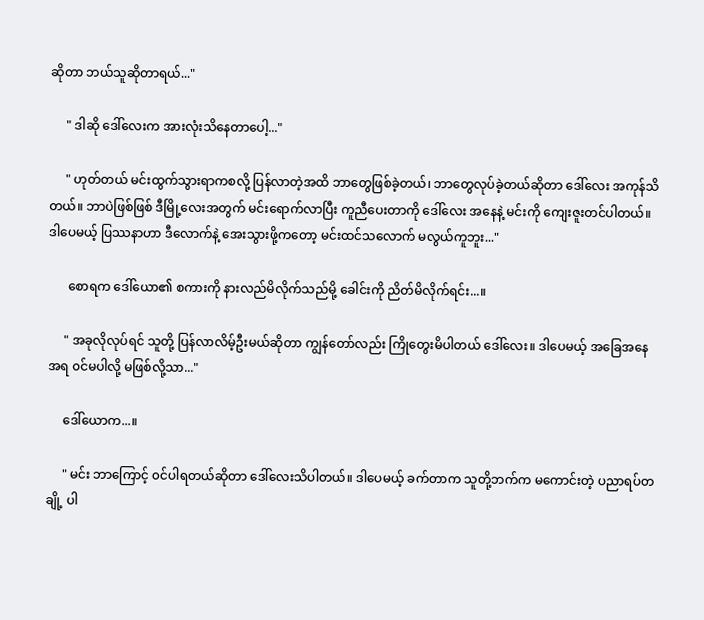ဆိုတာ ဘယ်သူဆိုတာရယ်..."

     " ဒါဆို ဒေါ်လေးက အားလုံးသိနေတာပေါ့..."

     " ဟုတ်တယ် မင်းထွက်သွားရာကစလို့ ပြန်လာတဲ့အထိ ဘာတွေဖြစ်ခဲ့တယ်၊ ဘာတွေလုပ်ခဲ့တယ်ဆိုတာ ဒေါ်လေး အကုန်သိတယ်။ ဘာပဲဖြစ်ဖြစ် ဒီမြို့လေးအတွက် မင်းရောက်လာပြီး ကူညီပေးတာကို ဒေါ်လေး အနေနဲ့ မင်းကို ကျေးဇူးတင်ပါတယ်။ ဒါပေမယ့် ပြဿနာဟာ ဒီလောက်နဲ့ အေးသွားဖို့ကတော့ မင်းထင်သလောက် မလွယ်ကူဘူး..."

      စောရက ဒေါ်ယော၏ စကားကို နားလည်မိလိုက်သည်မို့ ခေါင်းကို ညိတ်မိလိုက်ရင်း...။

     " အခုလိုလုပ်ရင် သူတို့ ပြန်လာလိမ့်ဦးမယ်ဆိုတာ ကျွန်တော်လည်း ကြိုတွေးမိပါတယ် ဒေါ်လေး။ ဒါပေမယ့် အခြေအနေအရ ၀င်မပါလို့ မဖြစ်လို့သာ..."

     ဒေါ်ယောက...။

     " မင်း ဘာကြောင့် ၀င်ပါရတယ်ဆိုတာ ဒေါ်လေးသိပါတယ်။ ဒါပေမယ့် ခက်တာက သူတို့ဘက်က မကောင်းတဲ့ ပညာရပ်တချို့ ပါ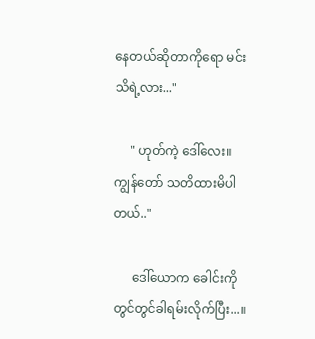နေတယ်ဆိုတာကိုရော မင်းသိရဲ့လား..."

     " ဟုတ်ကဲ့ ဒေါ်လေး။ ကျွန်တော် သတိထားမိပါတယ်.."

      ဒေါ်ယောက ခေါင်းကို တွင်တွင်ခါရမ်းလိုက်ပြီး...။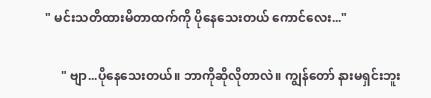" မင်းသတိထားမိတာထက်ကို ပိုနေသေးတယ် ကောင်လေး..."

     " ဗျာ...ပိုနေသေးတယ်။ ဘာကိုဆိုလိုတာလဲ။ ကျွန်တော် နားမရှင်းဘူး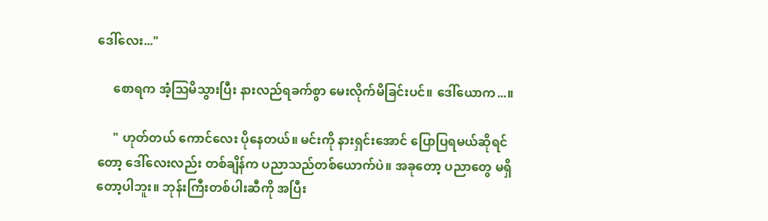ဒေါ်လေး..."

     စောရက အံ့သြမိသွားပြီး နားလည်ရခက်စွာ မေးလိုက်မိခြင်းပင်။ ဒေါ်ယောက...။

     " ဟုတ်တယ် ကောင်လေး ပိုနေတယ်။ မင်းကို နားရှင်းအောင် ပြောပြရမယ်ဆိုရင်တော့ ဒေါ်လေးလည်း တစ်ချိန်က ပညာသည်တစ်ယောက်ပဲ။ အခုတော့ ပညာတွေ မရှိတော့ပါဘူး။ ဘုန်းကြီးတစ်ပါးဆီကို အပြီး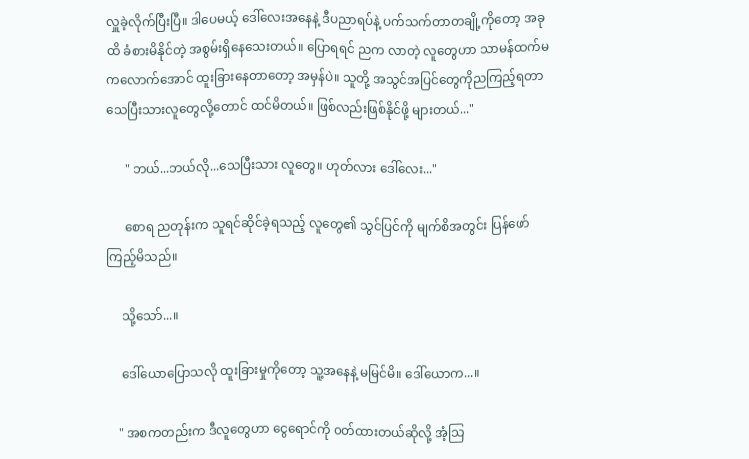လှူခဲ့လိုက်ပြီးပြီ။ ဒါပေမယ့် ဒေါ်လေးအနေနဲ့ ဒီပညာရပ်နဲ့ ပက်သက်တာတချို့ကိုတော့ အခုထိ ခံစားမိနိုင်တဲ့ အစွမ်းရှိနေသေးတယ်။ ပြောရရင် ညက လာတဲ့ လူတွေဟာ သာမန်ထက်မကလောက်အောင် ထူးခြားနေတာတော့ အမှန်ပဲ။ သူတို့ အသွင်အပြင်တွေကိုညကြည့်ရတာ သေပြီးသားလူတွေလို့တောင် ထင်မိတယ်။ ဖြစ်လည်းဖြစ်နိုင်ဖို့ များတယ်..."

      " ဘယ်...ဘယ်လို...သေပြီးသား လူတွေ။ ဟုတ်လား ဒေါ်လေး..."

      စောရ ညတုန်းက သူရင်ဆိုင်ခဲ့ရသည့် လူတွေ၏ သွင်ပြင်ကို မျက်စိအတွင်း ပြန်ဖော်ကြည့်မိသည်။

     သို့သော်...။

     ဒေါ်ယောပြောသလို ထူးခြားမှုကိုတော့ သူ့အနေနဲ့ မမြင်မိ။ ဒေါ်ယောက...။

    " အစကတည်းက ဒီလူတွေဟာ ငွေရောင်ကို ၀တ်ထားတယ်ဆိုလို့ အံ့သြ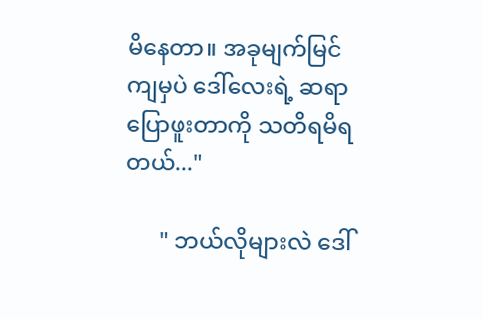မိနေတာ။ အခုမျက်မြင်ကျမှပဲ ဒေါ်လေးရဲ့ ဆရာပြောဖူးတာကို သတိရမိရတယ်..."

      " ဘယ်လိုများလဲ ဒေါ်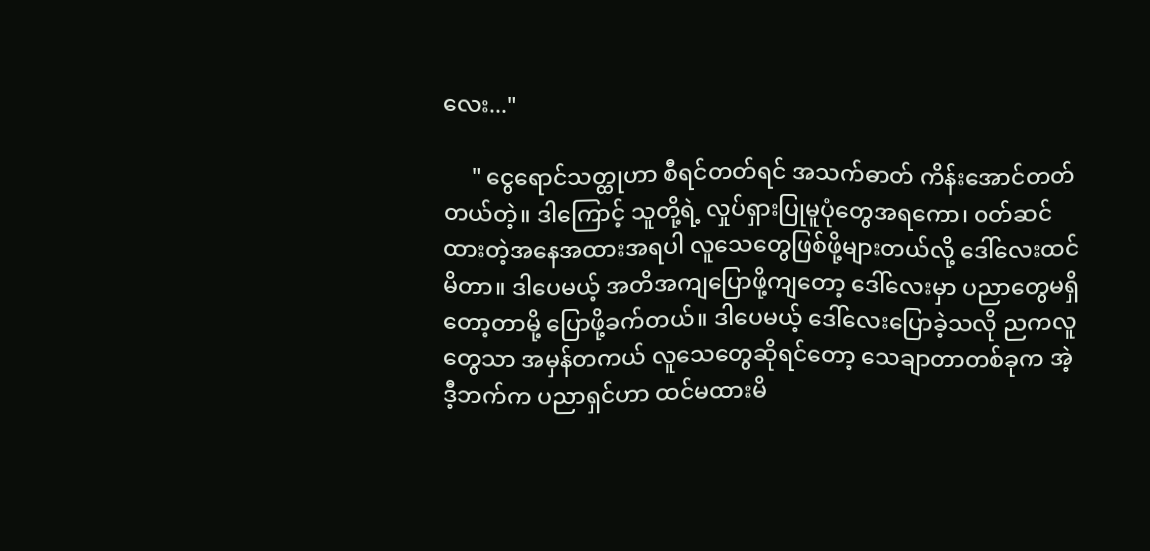လေး..."

     " ငွေရောင်သတ္ထုဟာ စီရင်တတ်ရင် အသက်ဓာတ် ကိန်းအောင်တတ်တယ်တဲ့။ ဒါကြောင့် သူတို့ရဲ့ လှုပ်ရှားပြုမူပုံတွေအရကော၊ ၀တ်ဆင်ထားတဲ့အနေအထားအရပါ လူသေတွေဖြစ်ဖို့များတယ်လို့ ဒေါ်လေးထင်မိတာ။ ဒါပေမယ့် အတိအကျပြောဖို့ကျတော့ ဒေါ်လေးမှာ ပညာတွေမရှိတော့တာမို့ ပြောဖို့ခက်တယ်။ ဒါပေမယ့် ဒေါ်လေးပြောခဲ့သလို ညကလူတွေသာ အမှန်တကယ် လူသေတွေဆိုရင်တော့ သေချာတာတစ်ခုက အဲ့ဒီ့ဘက်က ပညာရှင်ဟာ ထင်မထားမိ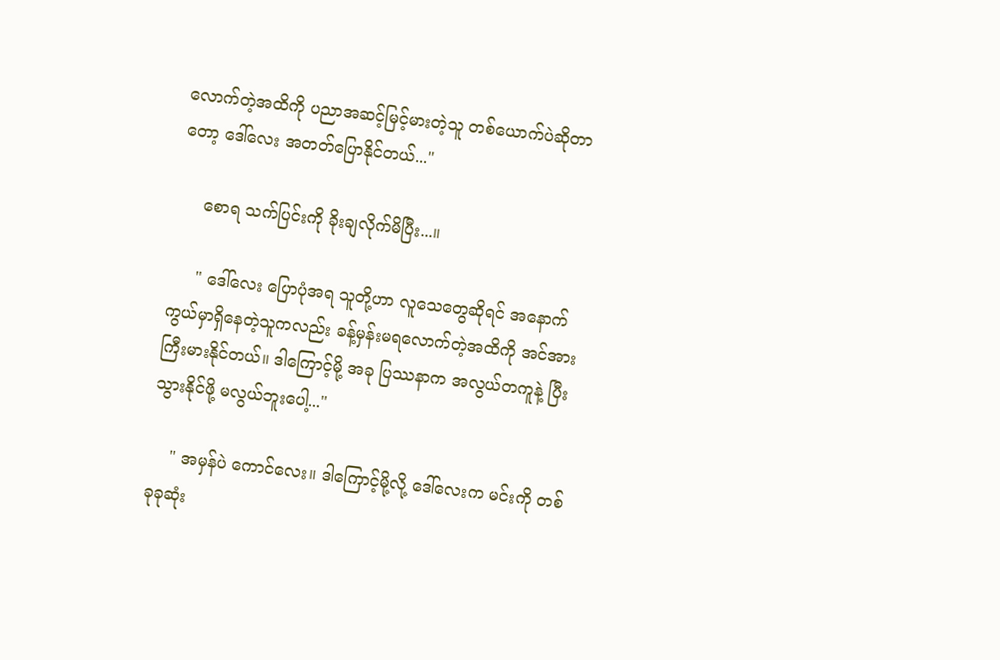လောက်တဲ့အထိကို ပညာအဆင့်မြင့်မားတဲ့သူ တစ်ယောက်ပဲဆိုတာတော့ ဒေါ်လေး အတတ်ပြောနိုင်တယ်..."

     စောရ သက်ပြင်းကို ခိုးချလိုက်မိပြီး...။

     " ဒေါ်လေး ပြောပုံအရ သူတို့ဟာ လူသေတွေဆိုရင် အနောက်ကွယ်မှာရှိနေတဲ့သူကလည်း ခန့်မှန်းမရလောက်တဲ့အထိကို အင်အားကြီးမားနိုင်တယ်။ ဒါကြောင့်မို့ အခု ပြဿနာက အလွယ်တကူနဲ့ ပြီးသွားနိုင်ဖို့ မလွယ်ဘူးပေါ့..."

    " အမှန်ပဲ ကောင်လေး။ ဒါကြောင့်မို့လို့ ဒေါ်လေးက မင်းကို တစ်ခုခုဆုံး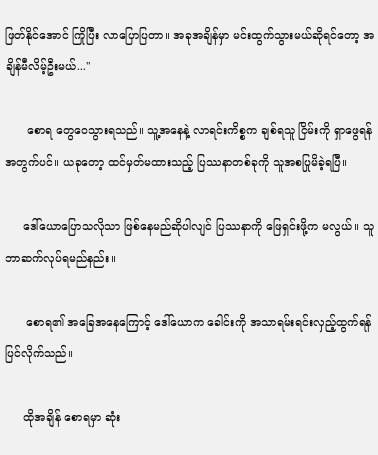ဖြတ်နိုင်အောင် ကြိုပြီး လာပြောပြတာ။ အခုအချိန်မှာ မင်းထွက်သွားမယ်ဆိုရင်တော့ အချိန်မီလိမ့်ဦးမယ်..."

      စောရ တွေဝေသွားရသည်။ သူ့အနေနဲ့ လာရင်းကိစ္စက ချစ်ရသူ ငြိမ်းကို ရှာဖွေရန်အတွက်ပင်။ ယခုတော့ ထင်မှတ်မထားသည့် ပြဿနာတစ်ခုကို သူအစပြုမိခဲ့ရပြီ။

     ဒေါ်ယောပြောသလိုသာ ဖြစ်နေမည်ဆိုပါလျင် ပြဿနာကို ဖြေရှင်းဖို့က မလွယ်။ သူဘာဆက်လုပ်ရမည်နည်း။

      စောရ၏ အခြေအနေကြောင့် ဒေါ်ယောက ခေါင်းကို အသာရမ်းရင်းလှည့်ထွက်ရန် ပြင်လိုက်သည်။

     ထိုအချိန် စောရမှာ ဆုံး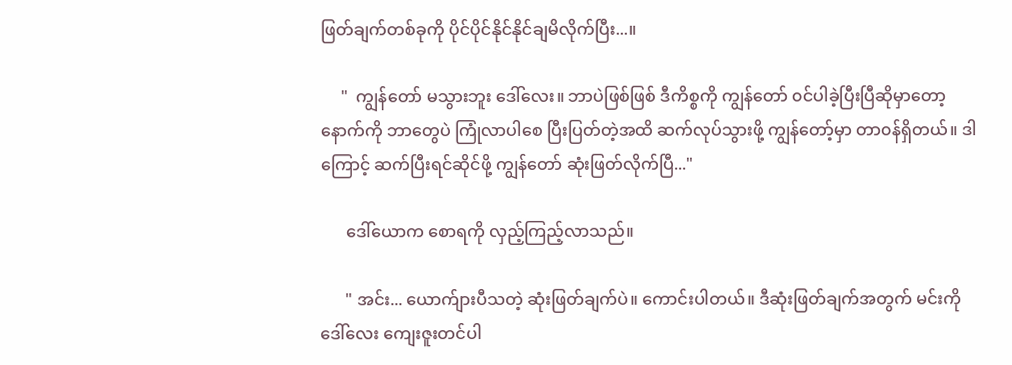ဖြတ်ချက်တစ်ခုကို ပိုင်ပိုင်နိုင်နိုင်ချမိလိုက်ပြီး...။

     "  ကျွန်တော် မသွားဘူး ဒေါ်လေး။ ဘာပဲဖြစ်ဖြစ် ဒီကိစ္စကို ကျွန်တော် ၀င်ပါခဲ့ပြီးပြီဆိုမှာတော့ နောက်ကို ဘာတွေပဲ ကြုံလာပါစေ ပြီးပြတ်တဲ့အထိ ဆက်လုပ်သွားဖို့ ကျွန်တော့်မှာ တာ၀န်ရှိတယ်။ ဒါကြောင့် ဆက်ပြီးရင်ဆိုင်ဖို့ ကျွန်တော် ဆုံးဖြတ်လိုက်ပြီ..."

      ဒေါ်ယောက စောရကို လှည့်ကြည့်လာသည်။

      " အင်း... ယောက်ျားပီသတဲ့ ဆုံးဖြတ်ချက်ပဲ။ ကောင်းပါတယ်။ ဒီဆုံးဖြတ်ချက်အတွက် မင်းကို ဒေါ်လေး ကျေးဇူးတင်ပါ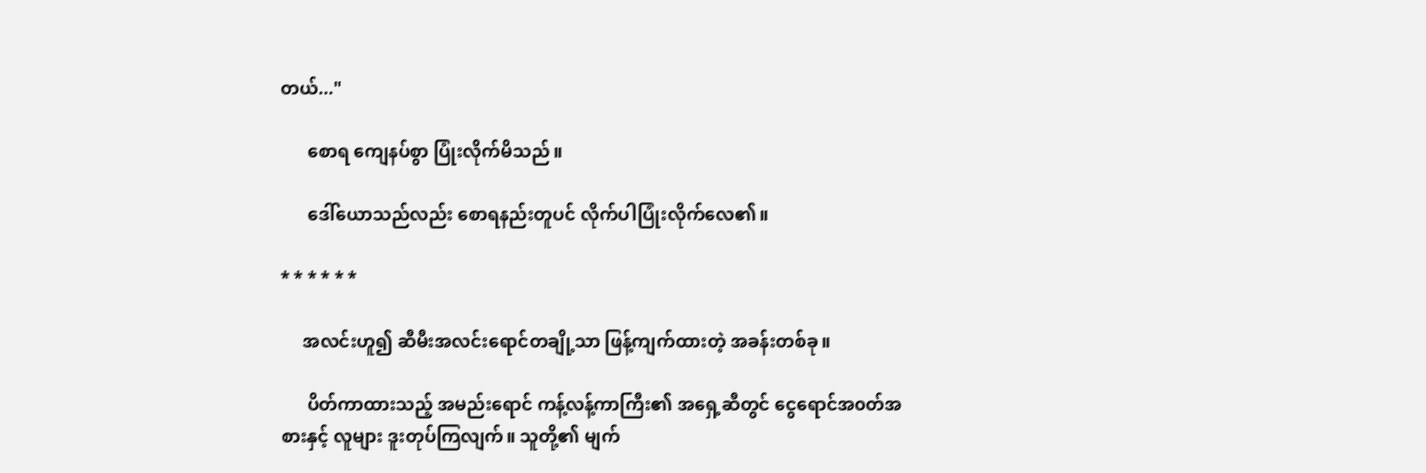တယ်..."

      စောရ ကျေနပ်စွာ ပြုံးလိုက်မိသည်။

      ဒေါ်ယောသည်လည်း စောရနည်းတူပင် လိုက်ပါပြုံးလိုက်လေ၏။

* * * * * *

     အလင်းဟူ၍ ဆီမီးအလင်းရောင်တချို့သာ ဖြန့်ကျက်ထားတဲ့ အခန်းတစ်ခု။

      ပိတ်ကာထားသည့် အမည်းရောင် ကန့်လန့်ကာကြီး၏ အရှေ့ဆီတွင် ငွေရောင်အ၀တ်အစားနှင့် လူများ ဒူးတုပ်ကြလျက်။ သူတို့၏ မျက်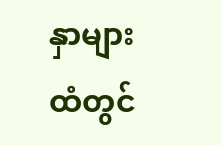နှာများထံတွင်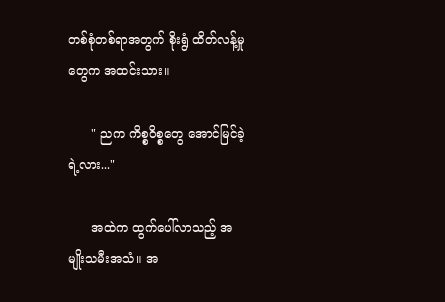တစ်စုံတစ်ရာအတွက် စိုးရွံ ထိတ်လန့်မှုတွေက အထင်းသား။

      " ညက ကိစ္စဝိစ္စတွေ အောင်မြင်ခဲ့ရဲ့လား..."

      အထဲက ထွက်ပေါ်လာသည့် အမျိုးသမီးအသံ။ အ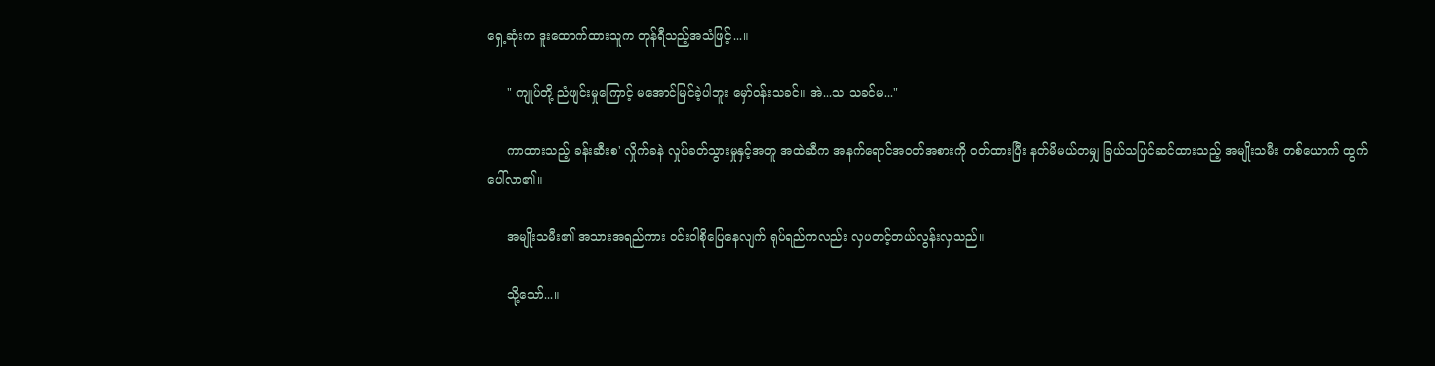ရှေ့ဆုံးက ဒူးထောက်ထားသူက တုန်ရီသည့်အသံဖြင့်...။

     " ကျုပ်တို့ ညံဖျင်းမှုကြောင့် မအောင်မြင်ခဲ့ပါဘူး မှော်၀န်းသခင်။ အဲ...သ သခင်မ..."

     ကာထားသည့် ခန်းဆီးစ' လှိုက်ခနဲ လှုပ်ခတ်သွားမှုနှင့်အတူ အထဲဆီက အနက်ရောင်အ၀တ်အစားကို ၀တ်ထားပြီး နတ်မိမယ်တမျှ ခြယ်သပြင်ဆင်ထားသည့် အမျိုးသမီး တစ်ယောက် ထွက်ပေါ်လာ၏။

     အမျိုးသမီး၏ အသားအရည်ကား ၀င်းဝါစိုပြေနေလျက် ရုပ်ရည်ကလည်း လှပတင့်တယ်လွန်းလှသည်။

     သို့သော်...။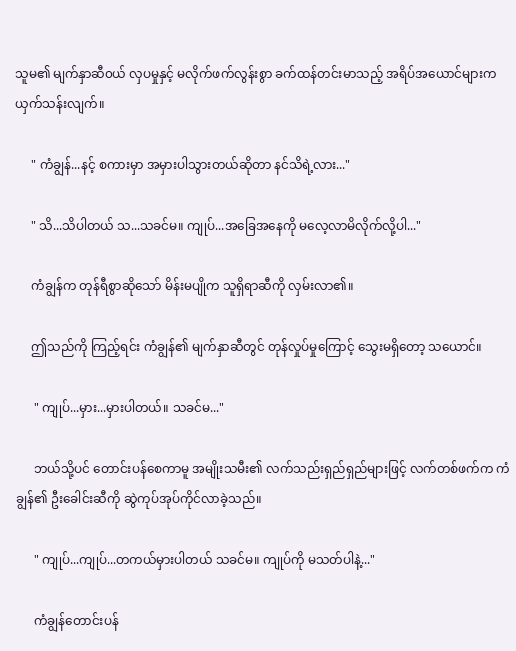သူမ၏ မျက်နှာဆီ၀ယ် လှပမှုနှင့် မလိုက်ဖက်လွန်းစွာ ခက်ထန်တင်းမာသည့် အရိပ်အယောင်များက ယှက်သန်းလျက်။

     " ကံချွန်...နင့် စကားမှာ အမှားပါသွားတယ်ဆိုတာ နင်သိရဲ့လား..."

     " သိ...သိပါတယ် သ...သခင်မ။ ကျုပ်...အခြေအနေကို မလေ့လာမိလိုက်လို့ပါ..."

     ကံချွန်က တုန်ရီစွာဆိုသော် မိန်းမပျိုက သူရှိရာဆီကို လှမ်းလာ၏။

     ဤသည်ကို ကြည့်ရင်း ကံချွန်၏ မျက်နှာဆီတွင် တုန်လှုပ်မှုကြောင့် သွေးမရှိတော့ သယောင်။

      " ကျုပ်...မှား...မှားပါတယ်။ သခင်မ..."

      ဘယ်သို့ပင် တောင်းပန်စေကာမူ အမျိုးသမီး၏ လက်သည်းရှည်ရှည်များဖြင့် လက်တစ်ဖက်က ကံချွန်၏ ဦးခေါင်းဆီကို ဆွဲကုပ်အုပ်ကိုင်လာခဲ့သည်။

      " ကျုပ်...ကျုပ်...တကယ်မှားပါတယ် သခင်မ။ ကျုပ်ကို မသတ်ပါနဲ့..."

      ကံချွန်တောင်းပန်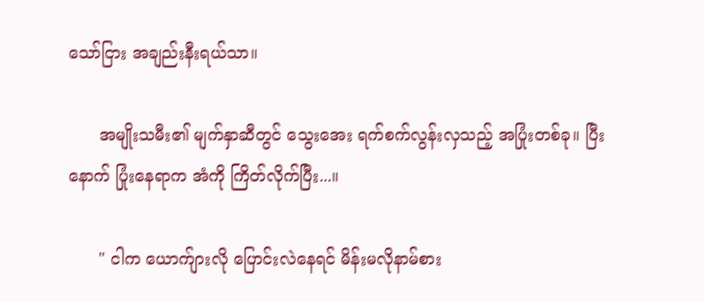သော်ငြား အချည်းနီးရယ်သာ။

      အမျိုးသမီး၏ မျက်နှာဆီတွင် သွေးအေး ရက်စက်လွန်းလှသည့် အပြုံးတစ်ခု။ ပြီးနောက် ပြုံးနေရာက အံကို ကြိတ်လိုက်ပြီး...။

      " ငါက ယောက်ျားလို ပြောင်းလဲနေရင် မိန်းမလိုနာမ်စား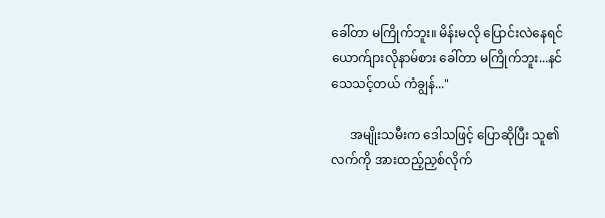ခေါ်တာ မကြိုက်ဘူး။ မိန်းမလို ပြောင်းလဲနေရင် ယောက်ျားလိုနာမ်စား ခေါ်တာ မကြိုက်ဘူး...နင်သေသင့်တယ် ကံချွန်..."

      အမျိုးသမီးက ဒေါသဖြင့် ပြောဆိုပြီး သူ၏ လက်ကို အားထည့်ညှစ်လိုက်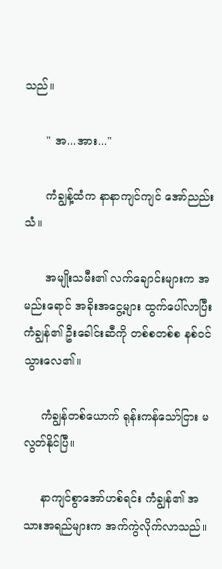သည်။

      " အ...အား..."

      ကံချွန့်ထံက နာနာကျင်ကျင် အော်ညည်းသံ။

      အမျိုးသမီး၏ လက်ချောင်းများက အမည်းရောင် အခိုးအငွေ့များ ထွက်ပေါ်လာပြီး ကံချွန်၏ ဦးခေါင်းဆီကို တစ်စတစ်စ နစ်၀င်သွားလေ၏။

     ကံချွန်တစ်ယောက် ရုန်းကန်သော်ငြား မလွတ်နိုင်ပြီ။

     နာကျင်စွာအော်ဟစ်ရင်း ကံချွန်၏ အသားအရည်များက အက်ကွဲလိုက်လာသည်။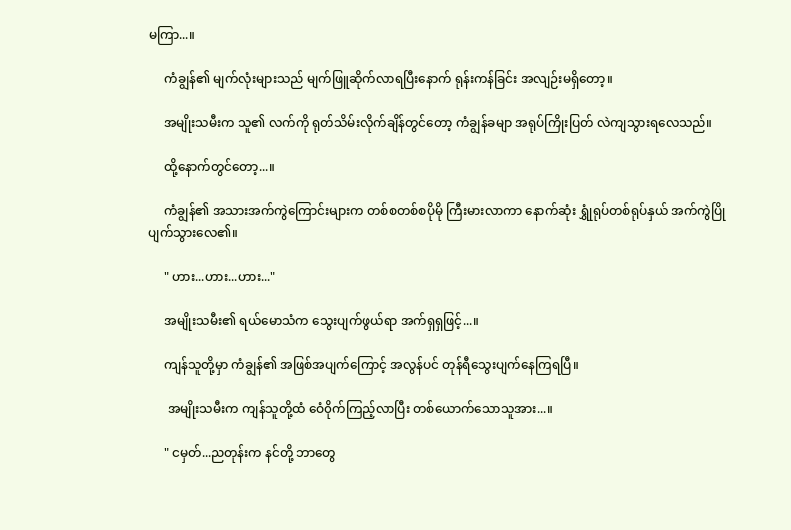မကြာ...။

     ကံချွန်၏ မျက်လုံးများသည် မျက်ဖြူဆိုက်လာရပြီးနောက် ရုန်းကန်ခြင်း အလျဉ်းမရှိတော့။

     အမျိုးသမီးက သူ၏ လက်ကို ရုတ်သိမ်းလိုက်ချိန်တွင်တော့ ကံချွန်ခမျာ အရုပ်ကြိုးပြတ် လဲကျသွားရလေသည်။

     ထို့နောက်တွင်တော့...။

     ကံချွန်၏ အသားအက်ကွဲကြောင်းများက တစ်စတစ်စပိုမို ကြီးမားလာကာ နောက်ဆုံး ရွှုံရုပ်တစ်ရုပ်နှယ် အက်ကွဲပြိုပျက်သွားလေ၏။

     " ဟား...ဟား...ဟား..."

     အမျိုးသမီး၏ ရယ်မောသံက သွေးပျက်ဖွယ်ရာ အက်ရှရှဖြင့်...။

     ကျန်သူတို့မှာ ကံချွန်၏ အဖြစ်အပျက်ကြောင့် အလွန်ပင် တုန်ရီသွေးပျက်နေကြရပြီ။

      အမျိုးသမီးက ကျန်သူတို့ထံ ဝေံ၀ိုက်ကြည့်လာပြီး တစ်ယောက်သောသူအား...။

     " ငမှတ်...ညတုန်းက နင်တို့ ဘာတွေ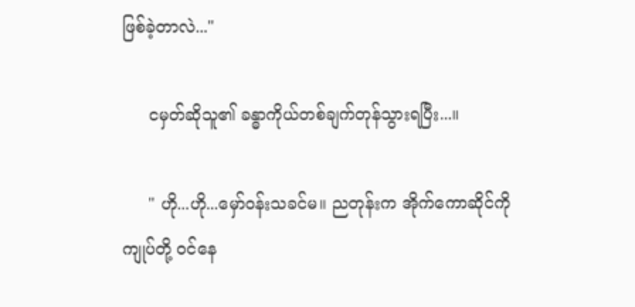ဖြစ်ခဲ့တာလဲ..."

     ငမှတ်ဆိုသူ၏ ခန္ဓာကိုယ်တစ်ချက်တုန်သွားရပြီး...။

     " ဟို...ဟို...မှော်၀န်းသခင်မ။ ညတုန်းက အိုက်ကောဆိုင်ကို ကျုပ်တို့ ၀င်နေ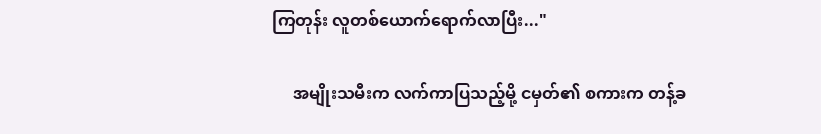ကြတုန်း လူတစ်ယောက်ရောက်လာပြီး..."

     အမျိုးသမီးက လက်ကာပြသည့်မို့ ငမှတ်၏ စကားက တန့်ခ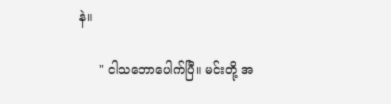နဲ။

     " ငါသဘောပေါက်ပြီ။ မင်းတို့ အ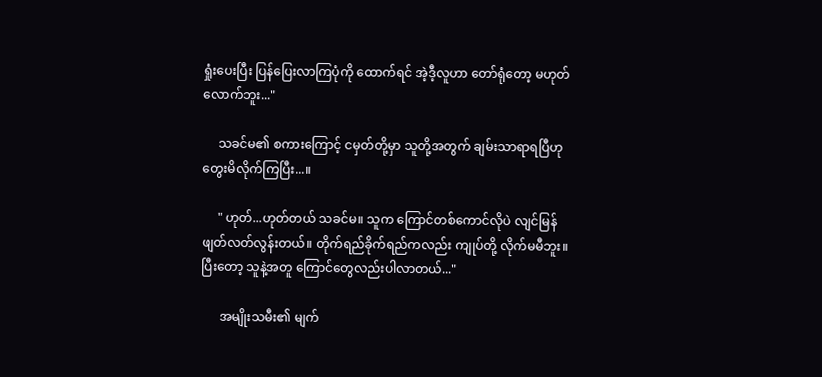ရှုံးပေးပြီး ပြန်ပြေးလာကြပုံကို ထောက်ရင် အဲ့ဒီ့လူဟာ တော်ရုံတော့ မဟုတ်လောက်ဘူး..."

     သခင်မ၏ စကားကြောင့် ငမှတ်တို့မှာ သူတို့အတွက် ချမ်းသာရာရပြီဟု တွေးမိလိုက်ကြပြီး...။

     " ဟုတ်...ဟုတ်တယ် သခင်မ။ သူက ကြောင်တစ်ကောင်လိုပဲ လျင်မြန်ဖျတ်လတ်လွန်းတယ်။ တိုက်ရည်ခိုက်ရည်ကလည်း ကျုပ်တို့ လိုက်မမီဘူး။ ပြီးတော့ သူနဲ့အတူ ကြောင်တွေလည်းပါလာတယ်..."

      အမျိုးသမီး၏ မျက်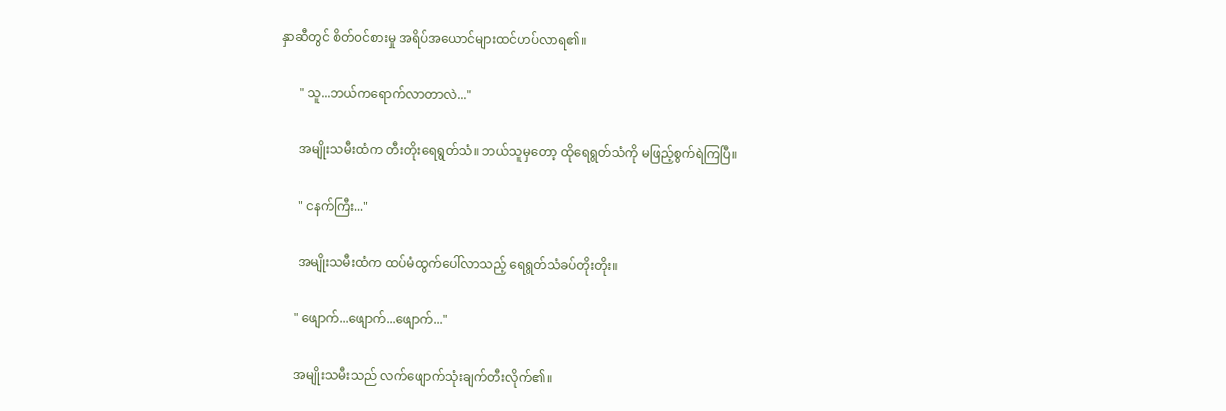နှာဆီတွင် စိတ်၀င်စားမှု အရိပ်အယောင်များထင်ဟပ်လာရ၏။

      " သူ...ဘယ်ကရောက်လာတာလဲ..."

      အမျိုးသမီးထံက တီးတိုးရေရွတ်သံ။ ဘယ်သူမှတော့ ထိုရေရွတ်သံကို မဖြည့်စွက်ရဲကြပြီ။

      " ငနက်ကြီး..."

      အမျိုးသမီးထံက ထပ်မံထွက်ပေါ်လာသည့် ရေရွတ်သံခပ်တိုးတိုး။

     " ဖျောက်...ဖျောက်...ဖျောက်..."

     အမျိုးသမီးသည် လက်ဖျောက်သုံးချက်တီးလိုက်၏။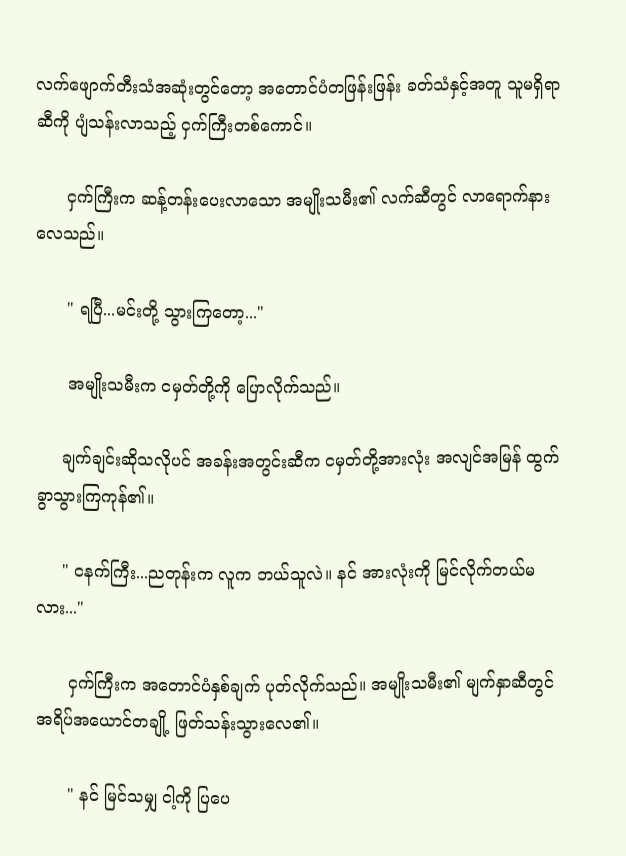လက်ဖျောက်တီးသံအဆုံးတွင်တော့ အတောင်ပံတဖြန်းဖြန်း ခတ်သံနှင့်အတူ သူမရှိရာဆီကို ပျံသန်းလာသည့် ငှက်ကြီးတစ်ကောင်။

      ငှက်ကြီးက ဆန့်တန်းပေးလာသော အမျိုးသမီး၏ လက်ဆီတွင် လာရောက်နားလေသည်။

      " ရပြီ...မင်းတို့ သွားကြတော့..."

      အမျိုးသမီးက ငမှတ်တို့ကို ပြောလိုက်သည်။

     ချက်ချင်းဆိုသလိုပင် အခန်းအတွင်းဆီက ငမှတ်တို့အားလုံး အလျင်အမြန် ထွက်ခွာသွားကြကုန်၏။

     " ငနက်ကြီး...ညတုန်းက လူက ဘယ်သူလဲ။ နင် အားလုံးကို မြင်လိုက်တယ်မလား..."

      ငှက်ကြီးက အတောင်ပံနှစ်ချက် ပုတ်လိုက်သည်။ အမျိုးသမီး၏ မျက်နှာဆီတွင် အရိပ်အယောင်တချို့ ဖြတ်သန်းသွားလေ၏။

      " နင် မြင်သမျှ ငါ့ကို ပြပေ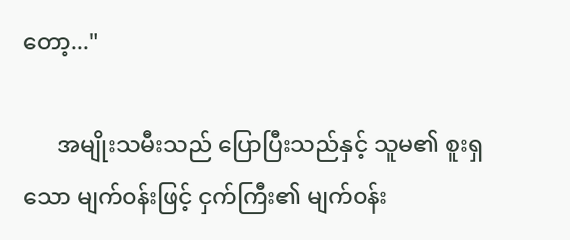တော့..."

      အမျိုးသမီးသည် ပြောပြီးသည်နှင့် သူမ၏ စူးရှသော မျက်၀န်းဖြင့် ငှက်ကြီး၏ မျက်၀န်း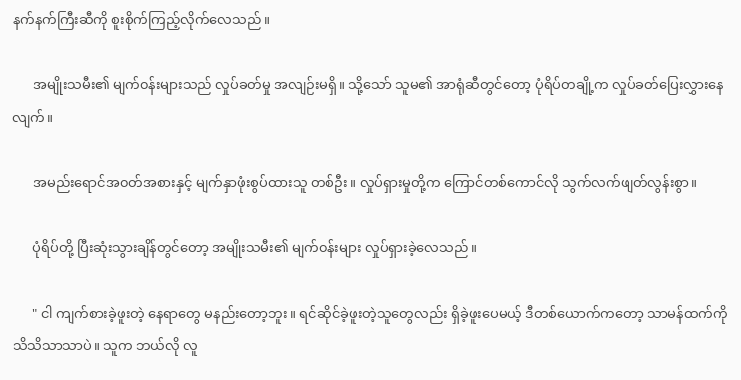နက်နက်ကြီးဆီကို စူးစိုက်ကြည့်လိုက်လေသည်။

      အမျိုးသမီး၏ မျက်၀န်းများသည် လှုပ်ခတ်မှု အလျဉ်းမရှိ။ သို့သော် သူမ၏ အာရုံဆီတွင်တော့ ပုံရိပ်တချို့က လှုပ်ခတ်ပြေးလွှားနေလျက်။

      အမည်းရောင်အ၀တ်အစားနှင့် မျက်နှာဖုံးစွပ်ထားသူ တစ်ဦး။ လှုပ်ရှားမှုတို့က ကြောင်တစ်ကောင်လို သွက်လက်ဖျတ်လွန်းစွာ။

      ပုံရိပ်တို့ ပြီးဆုံးသွားချိန်တွင်တော့ အမျိုးသမီး၏ မျက်၀န်းများ လှုပ်ရှားခဲ့လေသည်။

      " ငါ ကျက်စားခဲ့ဖူးတဲ့ နေရာတွေ မနည်းတော့ဘူး။ ရင်ဆိုင်ခဲ့ဖူးတဲ့သူတွေလည်း ရှိခဲ့ဖူးပေမယ့် ဒီတစ်ယောက်ကတော့ သာမန်ထက်ကို သိသိသာသာပဲ။ သူက ဘယ်လို လူ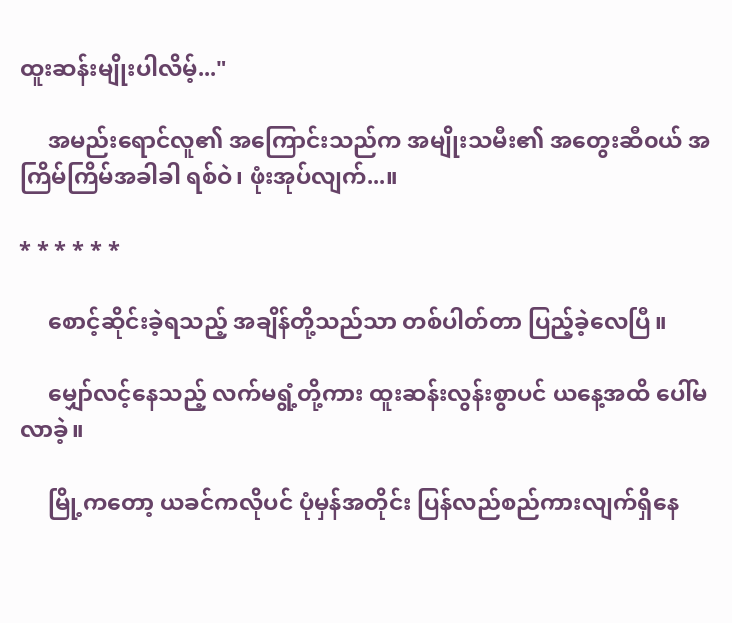ထူးဆန်းမျိုးပါလိမ့်..."

     အမည်းရောင်လူ၏ အကြောင်းသည်က အမျိုးသမီး၏ အတွေးဆီ၀ယ် အကြိမ်ကြိမ်အခါခါ ရစ်ဝဲ၊ ဖုံးအုပ်လျက်...။

* * * * * *

     စောင့်ဆိုင်းခဲ့ရသည့် အချိန်တို့သည်သာ တစ်ပါတ်တာ ပြည့်ခဲ့လေပြီ။

     မျှော်လင့်နေသည့် လက်မရွံ့တို့ကား ထူးဆန်းလွန်းစွာပင် ယနေ့အထိ ပေါ်မလာခဲ့။

     မြို့ကတော့ ယခင်ကလိုပင် ပုံမှန်အတိုင်း ပြန်လည်စည်ကားလျက်ရှိနေ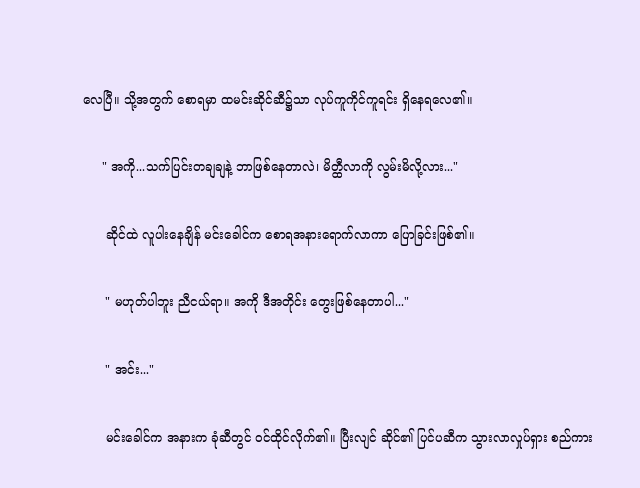လေပြီ။ သို့အတွက် စောရမှာ ထမင်းဆိုင်ဆီ၌သာ လုပ်ကူကိုင်ကူရင်း ရှိနေရလေ၏။

     " အကို...သက်ပြင်းတချချနဲ့ ဘာဖြစ်နေတာလဲ၊ မိတ္ထီလာကို လွမ်းမိလို့လား..."

      ဆိုင်ထဲ လူပါးနေချိန် မင်းခေါင်က စောရအနားရောက်လာကာ ပြောခြင်းဖြစ်၏။

      " မဟုတ်ပါဘူး ညီငယ်ရာ။ အကို ဒီအတိုင်း တွေးဖြစ်နေတာပါ..."

      " အင်း..."

      မင်းခေါင်က အနားက ခုံဆီတွင် ၀င်ထိုင်လိုက်၏။ ပြီးလျင် ဆိုင်၏ ပြင်ပဆီက သွားလာလှုပ်ရှား စည်ကား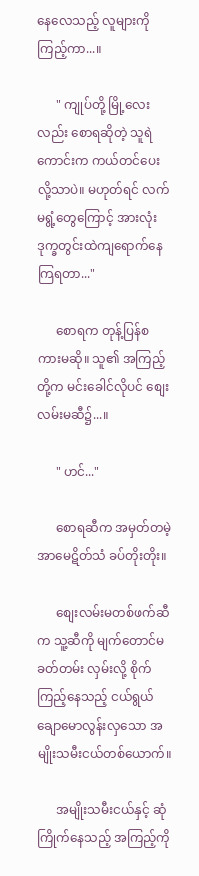နေလေသည့် လူများကို ကြည့်ကာ...။

      " ကျုပ်တို့ မြို့လေးလည်း စောရဆိုတဲ့ သူရဲကောင်းက ကယ်တင်ပေးလို့သာပဲ။ မဟုတ်ရင် လက်မရွံ့တွေကြောင့် အားလုံး ဒုက္ခတွင်းထဲကျရောက်နေကြရတာ..."

      စောရက တုန့်ပြန်စကားမဆို။ သူ၏ အကြည့်တို့က မင်းခေါင်လိုပင် စျေးလမ်းမဆီ၌...။

      " ဟင်..."

      စောရဆီက အမှတ်တမဲ့ အာမေဋိတ်သံ ခပ်တိုးတိုး။

      စျေးလမ်းမတစ်ဖက်ဆီက သူ့ဆီကို မျက်တောင်မခတ်တမ်း လှမ်းလို့ စိုက်ကြည့်နေသည့် ငယ်ရွယ်ချောမောလွန်းလှသော အမျိုးသမီးငယ်တစ်ယောက်။

      အမျိုးသမီးငယ်နှင့် ဆုံကြိုက်နေသည့် အကြည့်ကို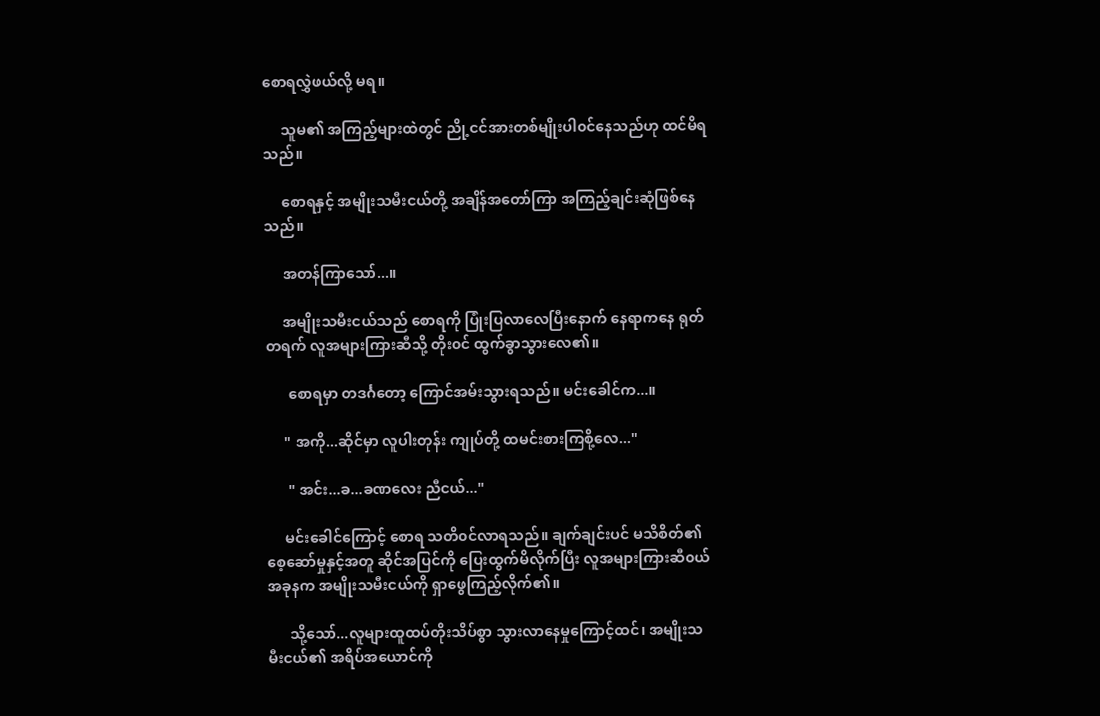စောရလွှဲဖယ်လို့ မရ။

     သူမ၏ အကြည့်များထဲတွင် ညို့ငင်အားတစ်မျိုးပါ၀င်နေသည်ဟု ထင်မိရသည်။

     စောရနှင့် အမျိုးသမီးငယ်တို့ အချိန်အတော်ကြာ အကြည့်ချင်းဆုံဖြစ်နေသည်။

     အတန်ကြာသော်...။

     အမျိုးသမီးငယ်သည် စောရကို ပြုံးပြလာလေပြီးနောက် နေရာကနေ ရုတ်တရက် လူအများကြားဆီသို့ တိုး၀င် ထွက်ခွာသွားလေ၏။

      စောရမှာ တဒင်္ဂတော့ ကြောင်အမ်းသွားရသည်။ မင်းခေါင်က...။

     " အကို...ဆိုင်မှာ လူပါးတုန်း ကျုပ်တို့ ထမင်းစားကြစို့လေ..."

      " အင်း...ခ...ခဏလေး ညီငယ်..."

     မင်းခေါင်ကြောင့် စောရ သတိ၀င်လာရသည်။ ချက်ချင်းပင် မသိစိတ်၏ စေ့ဆော်မှုနှင့်အတူ ဆိုင်အပြင်ကို ပြေးထွက်မိလိုက်ပြီး လူအများကြားဆီ၀ယ် အခုနက အမျိုးသမီးငယ်ကို ရှာဖွေကြည့်လိုက်၏။

      သို့သော်...လူများထူထပ်တိုးသိပ်စွာ သွားလာနေမှုကြောင့်ထင်၊ အမျိုးသမီးငယ်၏ အရိပ်အယောင်ကို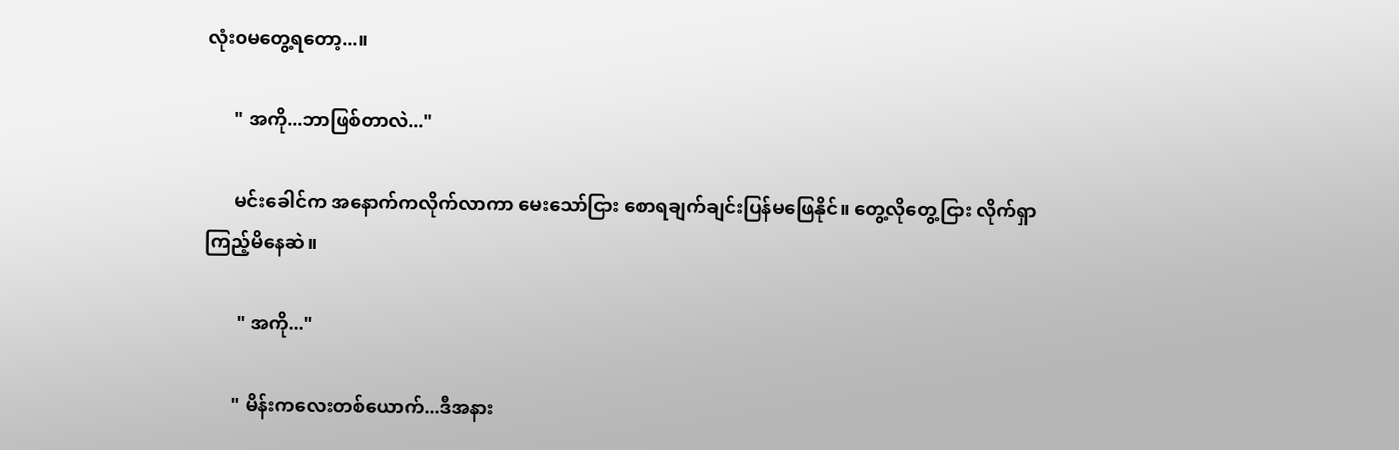လုံး၀မတွေ့ရတော့...။

      " အကို...ဘာဖြစ်တာလဲ..."

      မင်းခေါင်က အနောက်ကလိုက်လာကာ မေးသော်ငြား စောရချက်ချင်းပြန်မဖြေနိုင်။ တွေ့လိုတွေ့ငြား လိုက်ရှာကြည့်မိနေဆဲ။

       " အကို..."

      " မိန်းကလေးတစ်ယောက်...ဒီအနား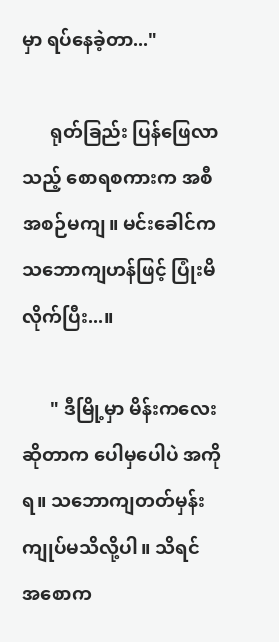မှာ ရပ်နေခဲ့တာ..."

      ရုတ်ခြည်း ပြန်ဖြေလာသည့် စောရစကားက အစီအစဉ်မကျ။ မင်းခေါင်က သဘောကျဟန်ဖြင့် ပြုံးမိလိုက်ပြီး...။

      " ဒီမြို့မှာ မိန်းကလေးဆိုတာက ပေါမှပေါပဲ အကိုရ။ သဘောကျတတ်မှန်း ကျုပ်မသိလို့ပါ။ သိရင် အစောက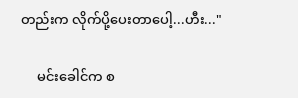တည်းက လိုက်ပို့ပေးတာပေါ့...ဟီး..."

     မင်းခေါင်က စ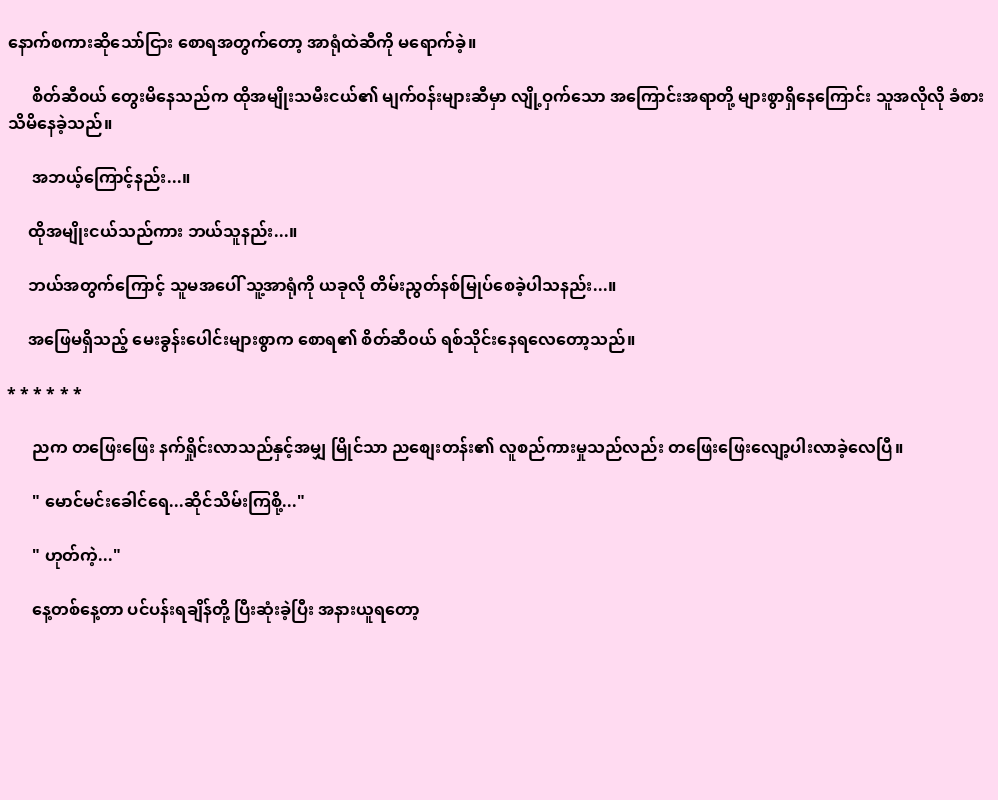နောက်စကားဆိုသော်ငြား စောရအတွက်တော့ အာရုံထဲဆီကို မရောက်ခဲ့။

      စိတ်ဆီ၀ယ် တွေးမိနေသည်က ထိုအမျိုးသမီးငယ်၏ မျက်၀န်းများဆီမှာ လျို့ဝှက်သော အကြောင်းအရာတို့ များစွာရှိနေကြောင်း သူအလိုလို ခံစားသိမိနေခဲ့သည်။

      အဘယ့်ကြောင့်နည်း...။

     ထိုအမျိုးငယ်သည်ကား ဘယ်သူနည်း...။

     ဘယ်အတွက်ကြောင့် သူမအပေါ် သူ့အာရုံကို ယခုလို တိမ်းညွတ်နစ်မြုပ်စေခဲ့ပါသနည်း...။

     အဖြေမရှိသည့် မေးခွန်းပေါင်းများစွာက စောရ၏ စိတ်ဆီ၀ယ် ရစ်သိုင်းနေရလေတော့သည်။

* * * * * *

      ညက တဖြေးဖြေး နက်ရှိုင်းလာသည်နှင့်အမျှ မြိုင်သာ ညစျေးတန်း၏ လူစည်ကားမှုသည်လည်း တဖြေးဖြေးလျော့ပါးလာခဲ့လေပြီ။

      " မောင်မင်းခေါင်ရေ...ဆိုင်သိမ်းကြစို့..."

      " ဟုတ်ကဲ့..."

      နေ့တစ်နေ့တာ ပင်ပန်းရချိန်တို့ ပြီးဆုံးခဲ့ပြီး အနားယူရတော့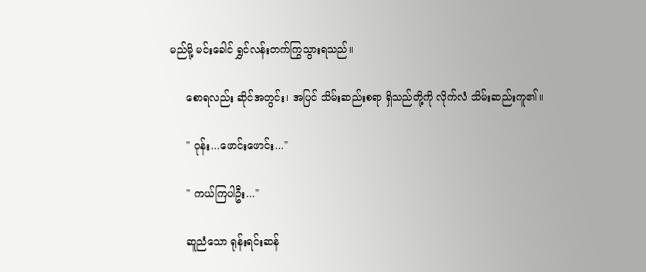မည်မို့ မင်းခေါင် ရွှင်လန်းတက်ကြွသွားရသည်။

     စောရလည်း ဆိုင်အတွင်း၊ အပြင် သိမ်းဆည်းစရာ ရှိသည်တို့ကို လိုက်လံ သိမ်းဆည်းကူ၏။

     " ဝုန်း...ဖောင်းဖောင်း..."

     " ကယ်ကြပါဦး..."

     ဆူညံသော ရုန်းရင်းဆန်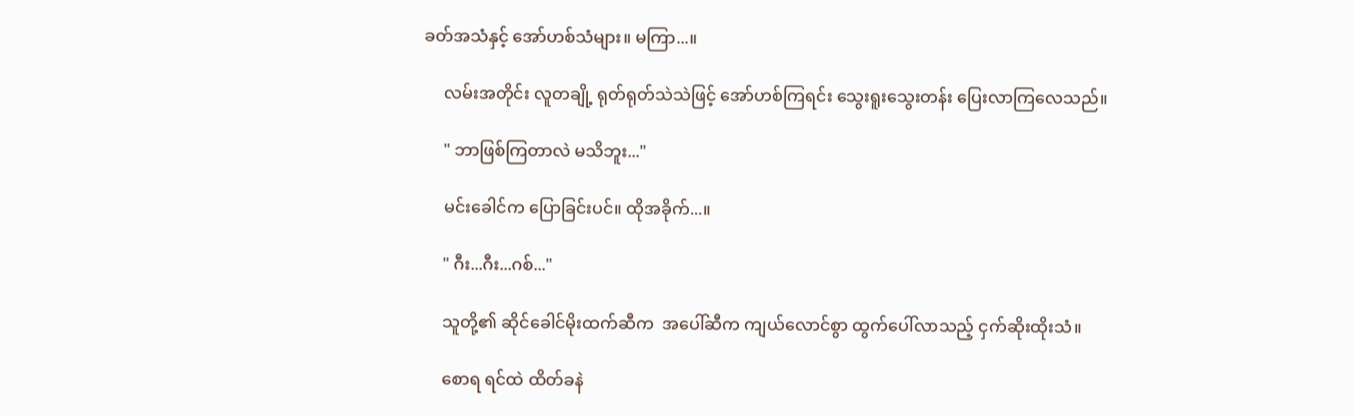ခတ်အသံနှင့် အော်ဟစ်သံများ။ မကြာ...။

     လမ်းအတိုင်း လူတချို့ ရုတ်ရုတ်သဲသဲဖြင့် အော်ဟစ်ကြရင်း သွေးရူးသွေးတန်း ပြေးလာကြလေသည်။

     " ဘာဖြစ်ကြတာလဲ မသိဘူး..."

     မင်းခေါင်က ပြောခြင်းပင်။ ထိုအခိုက်...။

     " ဂီး...ဂီး...ဂစ်..."

     သူတို့၏ ဆိုင်ခေါင်မိုးထက်ဆီက  အပေါ်ဆီက ကျယ်လောင်စွာ ထွက်ပေါ်လာသည့် ငှက်ဆိုးထိုးသံ။

     စောရ ရင်ထဲ ထိတ်ခနဲ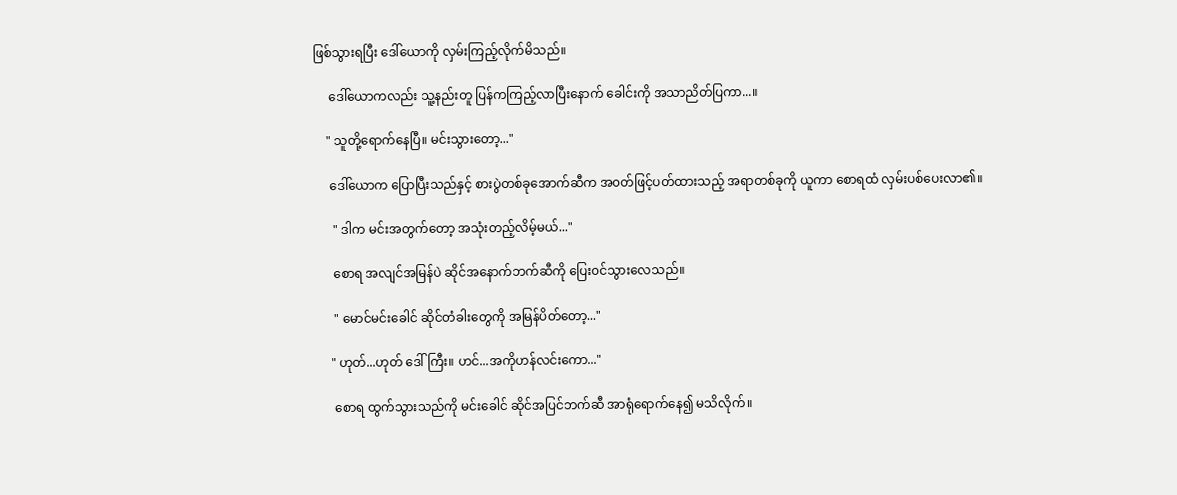ဖြစ်သွားရပြီး ဒေါ်ယောကို လှမ်းကြည့်လိုက်မိသည်။

     ဒေါ်ယောကလည်း သူ့နည်းတူ ပြန်ကကြည့်လာပြီးနောက် ခေါင်းကို အသာညိတ်ပြကာ...။

    " သူတို့ရောက်နေပြီ။ မင်းသွားတော့..."

     ဒေါ်ယောက ပြောပြီးသည်နှင့် စားပွဲတစ်ခုအောက်ဆီက အ၀တ်ဖြင့်ပတ်ထားသည့် အရာတစ်ခုကို ယူကာ စောရထံ လှမ်းပစ်ပေးလာ၏။

      " ဒါက မင်းအတွက်တော့ အသုံးတည့်လိမ့်မယ်..."

      စောရ အလျင်အမြန်ပဲ ဆိုင်အနောက်ဘက်ဆီကို ပြေး၀င်သွားလေသည်။

      " မောင်မင်းခေါင် ဆိုင်တံခါးတွေကို အမြန်ပိတ်တော့..."

     " ဟုတ်...ဟုတ် ဒေါ်ကြီး။ ဟင်...အကိုဟန်လင်းကော..."

      စောရ ထွက်သွားသည်ကို မင်းခေါင် ဆိုင်အပြင်ဘက်ဆီ အာရုံရောက်နေ၍ မသိလိုက်။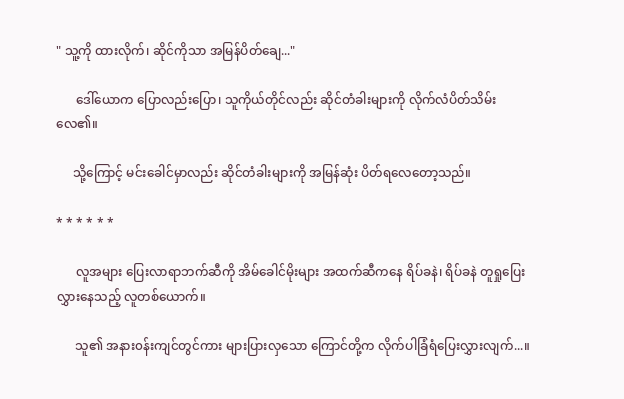" သူ့ကို ထားလိုက်၊ ဆိုင်ကိုသာ အမြန်ပိတ်ချေ..."

      ဒေါ်ယောက ပြောလည်းပြော၊ သူကိုယ်တိုင်လည်း ဆိုင်တံခါးများကို လိုက်လံပိတ်သိမ်းလေ၏။

     သို့ကြောင့် မင်းခေါင်မှာလည်း ဆိုင်တံခါးများကို အမြန်ဆုံး ပိတ်ရလေတော့သည်။

* * * * * *

      လူအများ ပြေးလာရာဘက်ဆီကို အိမ်ခေါင်မိုးများ အထက်ဆီကနေ ရိပ်ခနဲ၊ ရိပ်ခနဲ တူရှုပြေးလွှားနေသည့် လူတစ်ယောက်။

      သူ၏ အနား၀န်းကျင်တွင်ကား များပြားလှသော ကြောင်တို့က လိုက်ပါခြံရံပြေးလွှားလျက်...။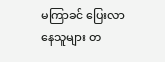မကြာခင် ပြေးလာနေသူများ တ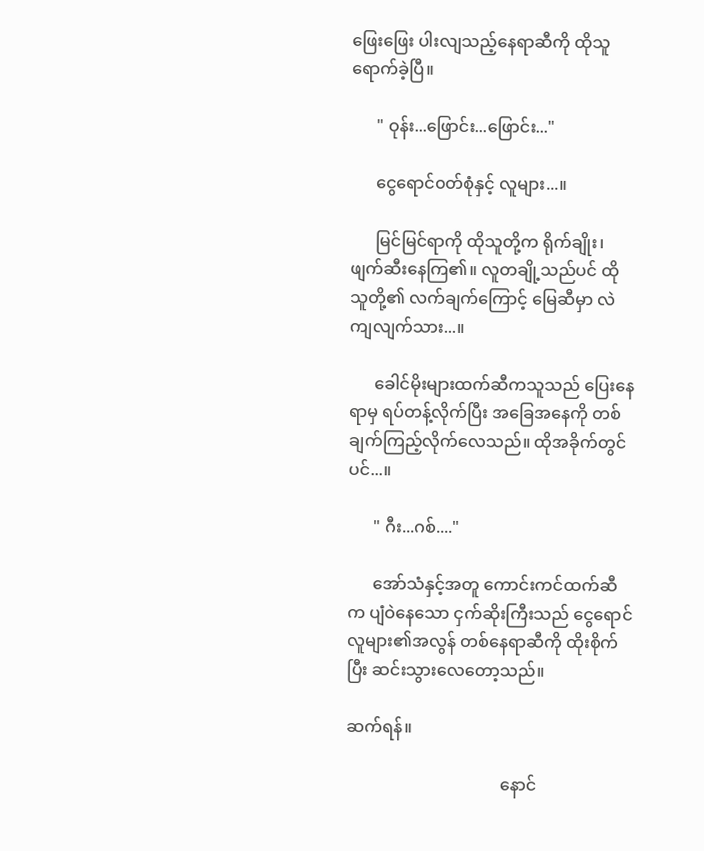ဖြေးဖြေး ပါးလျသည့်နေရာဆီကို ထိုသူရောက်ခဲ့ပြီ။

      " ဝုန်း...ဖြောင်း...ဖြောင်း..."

      ငွေရောင်၀တ်စုံနှင့် လူများ...။

      မြင်မြင်ရာကို ထိုသူတို့က ရိုက်ချိုး၊ ဖျက်ဆီးနေကြ၏။ လူတချို့သည်ပင် ထိုသူတို့၏ လက်ချက်ကြောင့် မြေဆီမှာ လဲကျလျက်သား...။

      ခေါင်မိုးများထက်ဆီကသူသည် ပြေးနေရာမှ ရပ်တန့်လိုက်ပြီး အခြေအနေကို တစ်ချက်ကြည့်လိုက်လေသည်။ ထိုအခိုက်တွင်ပင်...။

      " ဂီး...ဂစ်...."

      အော်သံနှင့်အတူ ကောင်းကင်ထက်ဆီက ပျံဝဲနေသော ငှက်ဆိုးကြီးသည် ငွေရောင်လူများ၏အလွန် တစ်နေရာဆီကို ထိုးစိုက်ပြီး ဆင်းသွားလေတော့သည်။

ဆက်ရန်။

                                     နောင်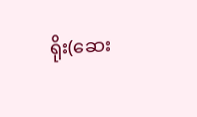ရိုး(ဆေး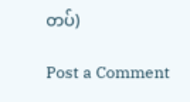တပ်)

Post a Comment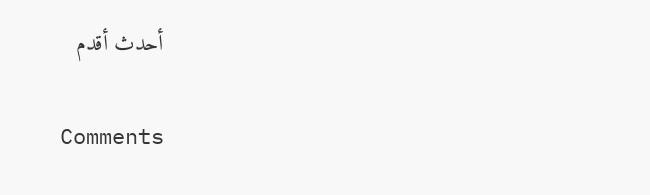أحدث أقدم

Comments